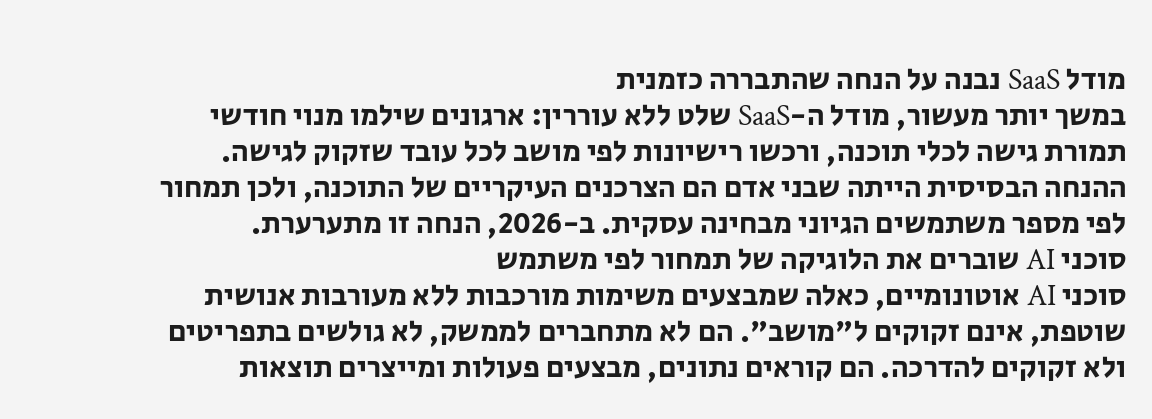מודל SaaS נבנה על הנחה שהתבררה כזמנית
במשך יותר מעשור, מודל ה-SaaS שלט ללא עוררין: ארגונים שילמו מנוי חודשי תמורת גישה לכלי תוכנה, ורכשו רישיונות לפי מושב לכל עובד שזקוק לגישה. ההנחה הבסיסית הייתה שבני אדם הם הצרכנים העיקריים של התוכנה, ולכן תמחור לפי מספר משתמשים הגיוני מבחינה עסקית. ב-2026, הנחה זו מתערערת.
סוכני AI שוברים את הלוגיקה של תמחור לפי משתמש
סוכני AI אוטונומיים, כאלה שמבצעים משימות מורכבות ללא מעורבות אנושית שוטפת, אינם זקוקים ל"מושב". הם לא מתחברים לממשק, לא גולשים בתפריטים ולא זקוקים להדרכה. הם קוראים נתונים, מבצעים פעולות ומייצרים תוצאות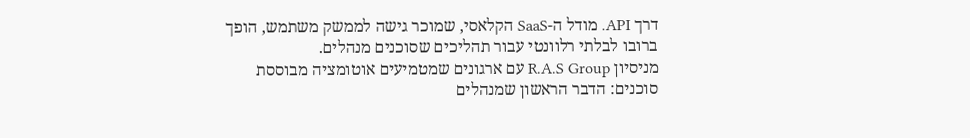דרך API. מודל ה-SaaS הקלאסי, שמוכר גישה לממשק משתמש, הופך ברובו לבלתי רלוונטי עבור תהליכים שסוכנים מנהלים.
מניסיון R.A.S Group עם ארגונים שמטמיעים אוטומציה מבוססת סוכנים: הדבר הראשון שמנהלים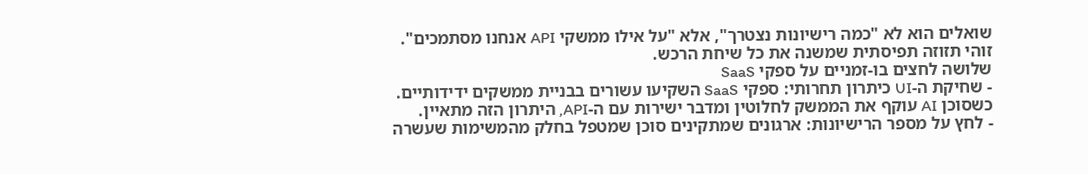שואלים הוא לא "כמה רישיונות נצטרך", אלא "על אילו ממשקי API אנחנו מסתמכים". זוהי תזוזה תפיסתית שמשנה את כל שיחת הרכש.
שלושה לחצים בו-זמניים על ספקי SaaS
- שחיקת ה-UI כיתרון תחרותי: ספקי SaaS השקיעו עשורים בבניית ממשקים ידידותיים. כשסוכן AI עוקף את הממשק לחלוטין ומדבר ישירות עם ה-API, היתרון הזה מתאיין.
- לחץ על מספר הרישיונות: ארגונים שמתקינים סוכן שמטפל בחלק מהמשימות שעשרה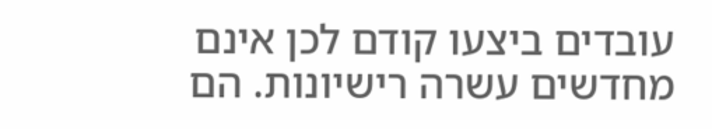עובדים ביצעו קודם לכן אינם מחדשים עשרה רישיונות. הם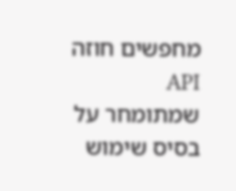מחפשים חוזה API שמתומחר על בסיס שימוש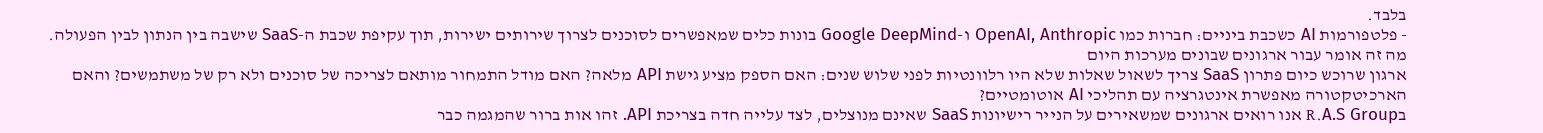בלבד.
- פלטפורמות AI כשכבת ביניים: חברות כמו OpenAI, Anthropic ו-Google DeepMind בונות כלים שמאפשרים לסוכנים לצרוך שירותים ישירות, תוך עקיפת שכבת ה-SaaS שישבה בין הנתון לבין הפעולה.
מה זה אומר עבור ארגונים שבונים מערכות היום
ארגון שרוכש כיום פתרון SaaS צריך לשאול שאלות שלא היו רלוונטיות לפני שלוש שנים: האם הספק מציע גישת API מלאה? האם מודל התמחור מותאם לצריכה של סוכנים ולא רק של משתמשים? והאם הארכיטקטורה מאפשרת אינטגרציה עם תהליכי AI אוטומטיים?
בR.A.S Group אנו רואים ארגונים שמשאירים על הנייר רישיונות SaaS שאינם מנוצלים, לצד עלייה חדה בצריכת API. זהו אות ברור שהמגמה כבר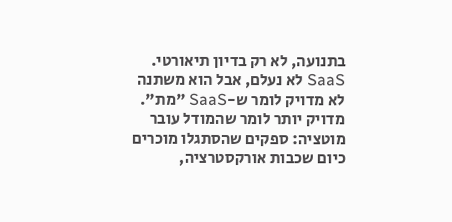בתנועה, לא רק בדיון תיאורטי.
SaaS לא נעלם, אבל הוא משתנה
לא מדויק לומר ש-SaaS "מת". מדויק יותר לומר שהמודל עובר מוטציה: ספקים שהסתגלו מוכרים כיום שכבות אורקסטרציה,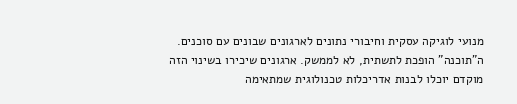מנועי לוגיקה עסקית וחיבורי נתונים לארגונים שבונים עם סוכנים. ה"תוכנה" הופכת לתשתית, לא לממשק. ארגונים שיכירו בשינוי הזה מוקדם יוכלו לבנות אדריכלות טכנולוגית שמתאימה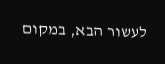לעשור הבא, במקום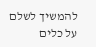להמשיך לשלם על כלים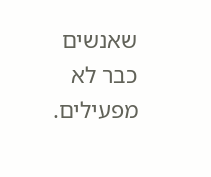שאנשים כבר לא מפעילים.